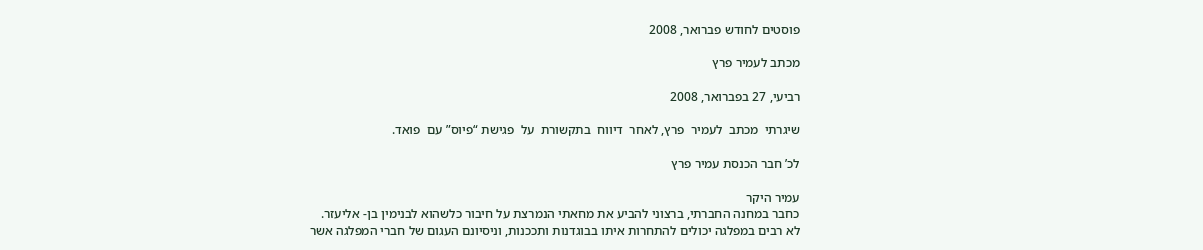פוסטים לחודש פברואר, 2008

מכתב לעמיר פרץ

רביעי, 27 בפברואר, 2008

שיגרתי  מכתב  לעמיר  פרץ, לאחר  דיווח  בתקשורת  על  פגישת “פיוס” עם  פואד.

לכ’ חבר הכנסת עמיר פרץ

עמיר היקר
כחבר במחנה החברתי, ברצוני להביע את מחאתי הנמרצת על חיבור כלשהוא לבנימין בן- אליעזר.
לא רבים במפלגה יכולים להתחרות איתו בבוגדנות ותככנות, וניסיונם העגום של חברי המפלגה אשר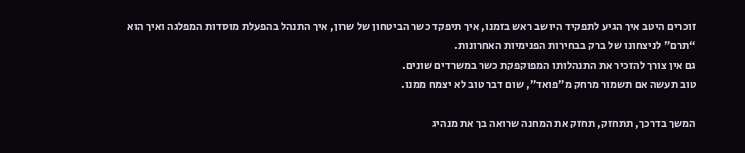זוכרים היטב איך הגיע לתפקיד היושב ראש בזמנו, איך תיפקד כשר הביטחון של שרון, איך התנהל בהפעלת מוסדות המפלגה ואיך הוא “תרם” לניצחונו של ברק בבחירות הפנימיות האחרונות.
גם אין צורך להזכיר את התנהלותו המפוקפקת כשר במשרדים שונים.
טוב תעשה אם תשמור מרחק מ”פואד”, שום דבר טוב לא יצמח ממנו.

המשך בדרכך, תתחזק, תחזק את המחנה שרואה בך את מנהיג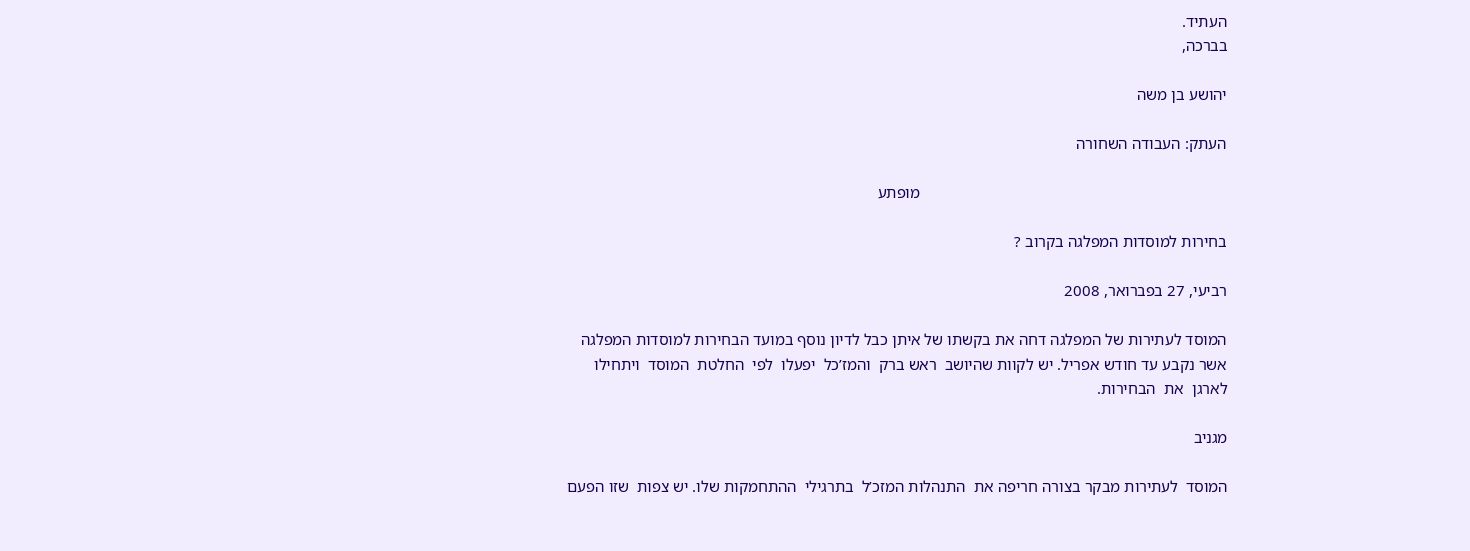העתיד.
בברכה,

יהושע בן משה

העתק: העבודה השחורה

                                                                            מופתע

בחירות למוסדות המפלגה בקרוב ?

רביעי, 27 בפברואר, 2008

המוסד לעתירות של המפלגה דחה את בקשתו של איתן כבל לדיון נוסף במועד הבחירות למוסדות המפלגה אשר נקבע עד חודש אפריל. יש לקוות שהיושב  ראש ברק  והמז’כל  יפעלו  לפי  החלטת  המוסד  ויתחילו  לארגן  את  הבחירות.

מגניב

המוסד  לעתירות מבקר בצורה חריפה את  התנהלות המזכ’ל  בתרגילי  ההתחמקות שלו. יש צפות  שזו הפעם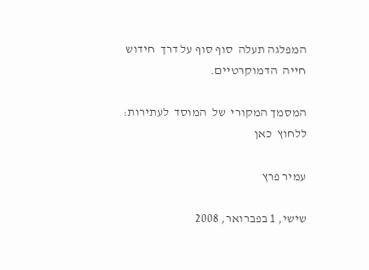המפלגה תעלה  סוף סוף על דרך  חידוש  חייה  הדמוקרטיים.

המסמך המקורי  של  המוסד  לעתירות: ללחוץ  כאן

עמיר פרץ

שישי, 1 בפברואר, 2008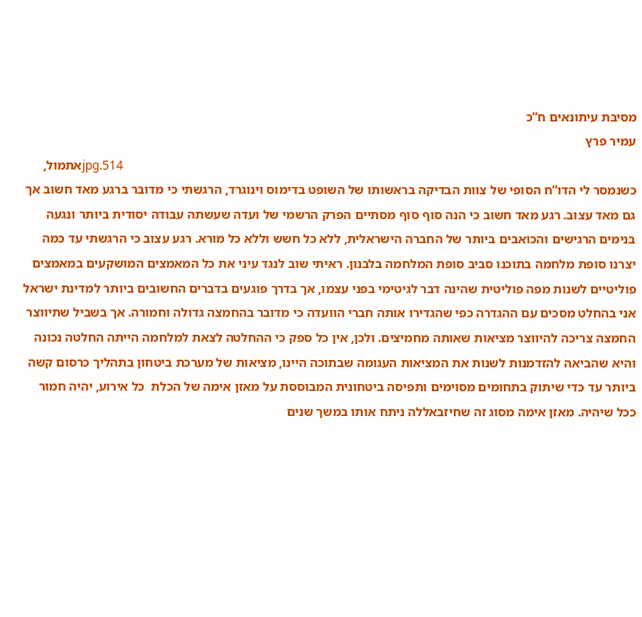מסיבת עיתונאים ח”כ
עמיר פרץ
                                                                                                                                                                           514.jpgאתמול, כשנמסר לי הדו”ח הסופי של צוות הבדיקה בראשותו של השופט בדימוס וינוגרד, הרגשתי כי מדובר ברגע מאד חשוב אך גם מאד עצוב. רגע מאד חשוב כי הנה סוף סוף מסתיים הפרק הרשמי של ועדה שעשתה עבודה יסודית ביותר ונגעה בנימים הרגישים והכואבים ביותר של החברה הישראלית, ללא כל חשש וללא כל מורא. רגע עצוב כי הרגשתי עד כמה יצרנו סופת מלחמה בתוכנו סביב סופת המלחמה בלבנון. ראיתי שוב לנגד עיני את כל המאמצים המושקעים במאמצים פוליטיים לשנות מפה פוליטית שהינה דבר לגיטימי בפני עצמו, אך בדרך פוגעים בדברים החשובים ביותר למדינת ישראל אני בהחלט מסכים עם ההגדרה כפי שהגדירו אותה חברי הוועדה כי מדובר בהחמצה גדולה וחמורה. אך בשביל שתיווצר החמצה צריכה להיווצר מציאות שאותה מחמיצים. ולכן, אין כל ספק כי ההחלטה לצאת למלחמה הייתה החלטה נכונה והיא שהביאה להזדמנות לשנות את המציאות העגומה שבתוכה היינו, מציאות של מערכת ביטחון בתהליך כרסום קשה ביותר עד כדי שיתוק בתחומים מסוימים ותפיסה ביטחונית המבוססת על מאזן אימה של הכלת  כל אירוע, יהיה חמור ככל שיהיה. מאזן אימה מסוג זה שחיזבאללה ניתח אותו במשך שנים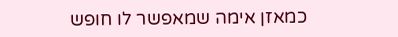כמאזן אימה שמאפשר לו חופש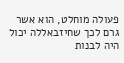פעולה מוחלט, הוא אשר גרם לכך שחיזבאללה יכול היה לבנות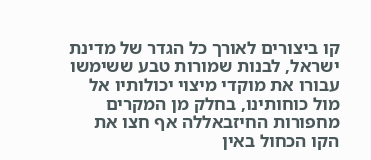קו ביצורים לאורך כל הגדר של מדינת ישראל, לבנות שמורות טבע ששימשו עבורו את מוקדי מיצוי יכולותיו אל מול כוחותינו, בחלק מן המקרים מחפורות החיזבאללה אף חצו את הקו הכחול באין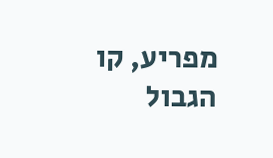מפריע, קו הגבול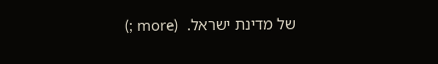של מדינת ישראל.  (more̷ ;)